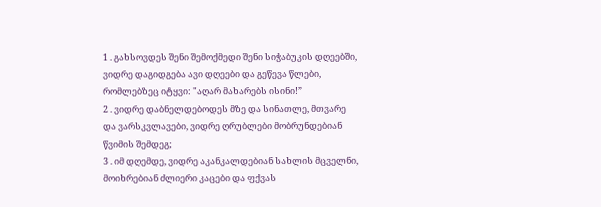1 . გახსოვდეს შენი შემოქმედი შენი სიჭაბუკის დღეებში, ვიდრე დაგიდგება ავი დღეები და გეწევა წლები, რომლებზეც იტყვი: "აღარ მახარებს ისინი!”
2 . ვიდრე დაბნელდებოდეს მზე და სინათლე, მთვარე და ვარსკვლავები, ვიდრე ღრუბლები მობრუნდებიან წვიმის შემდეგ;
3 . იმ დღემდე, ვიდრე აკანკალდებიან სახლის მცველნი, მოიხრებიან ძლიერი კაცები და ფქვას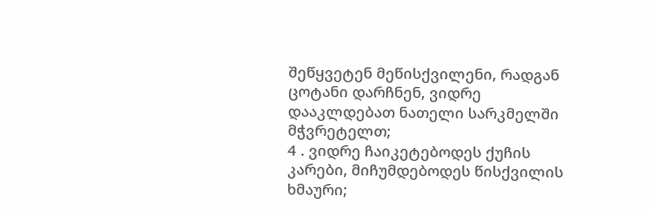შეწყვეტენ მეწისქვილენი, რადგან ცოტანი დარჩნენ, ვიდრე დააკლდებათ ნათელი სარკმელში მჭვრეტელთ;
4 . ვიდრე ჩაიკეტებოდეს ქუჩის კარები, მიჩუმდებოდეს წისქვილის ხმაური;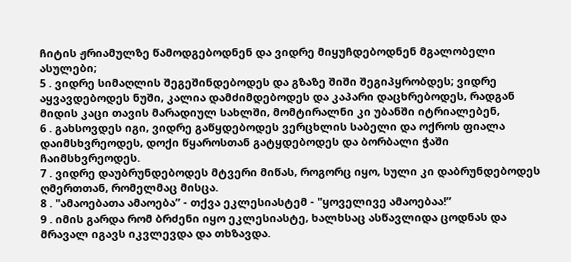ჩიტის ჟრიამულზე წამოდგებოდნენ და ვიდრე მიყუჩდებოდნენ მგალობელი ასულები;
5 . ვიდრე სიმაღლის შეგეშინდებოდეს და გზაზე შიში შეგიპყრობდეს; ვიდრე აყვავდებოდეს ნუში, კალია დამძიმდებოდეს და კაპარი დაცხრებოდეს, რადგან მიდის კაცი თავის მარადიულ სახლში, მომტირალნი კი უბანში იტრიალებენ,
6 . გახსოვდეს იგი, ვიდრე გაწყდებოდეს ვერცხლის საბელი და ოქროს ფიალა დაიმსხვრეოდეს, დოქი წყაროსთან გატყდებოდეს და ბორბალი ჭაში ჩაიმსხვრეოდეს.
7 . ვიდრე დაუბრუნდებოდეს მტვერი მიწას, როგორც იყო, სული კი დაბრუნდებოდეს ღმერთთან, რომელმაც მისცა.
8 . "ამაოებათა ამაოება” - თქვა ეკლესიასტემ - "ყოველივე ამაოებაა!”
9 . იმის გარდა რომ ბრძენი იყო ეკლესიასტე, ხალხსაც ასწავლიდა ცოდნას და მრავალ იგავს იკვლევდა და თხზავდა.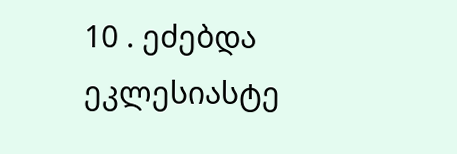10 . ეძებდა ეკლესიასტე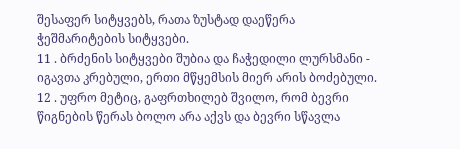შესაფერ სიტყვებს, რათა ზუსტად დაეწერა ჭეშმარიტების სიტყვები.
11 . ბრძენის სიტყვები შუბია და ჩაჭედილი ლურსმანი - იგავთა კრებული, ერთი მწყემსის მიერ არის ბოძებული.
12 . უფრო მეტიც, გაფრთხილებ შვილო, რომ ბევრი წიგნების წერას ბოლო არა აქვს და ბევრი სწავლა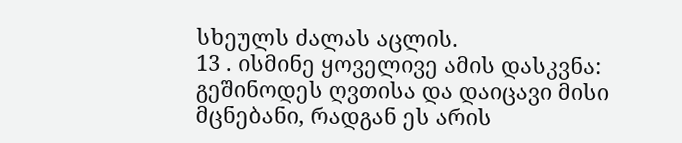სხეულს ძალას აცლის.
13 . ისმინე ყოველივე ამის დასკვნა: გეშინოდეს ღვთისა და დაიცავი მისი მცნებანი, რადგან ეს არის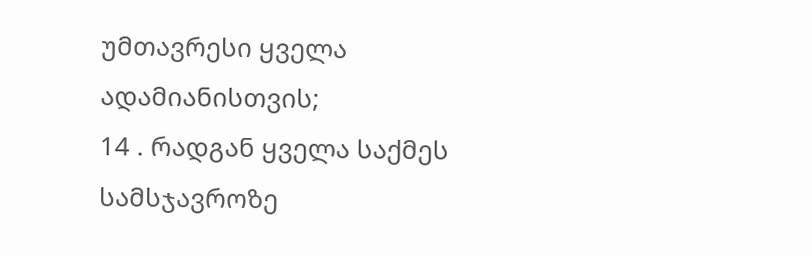უმთავრესი ყველა ადამიანისთვის;
14 . რადგან ყველა საქმეს სამსჯავროზე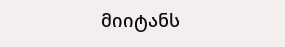მიიტანს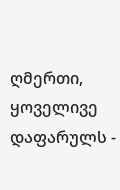ღმერთი, ყოველივე დაფარულს -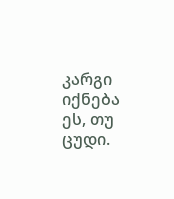კარგი იქნება ეს, თუ ცუდი.